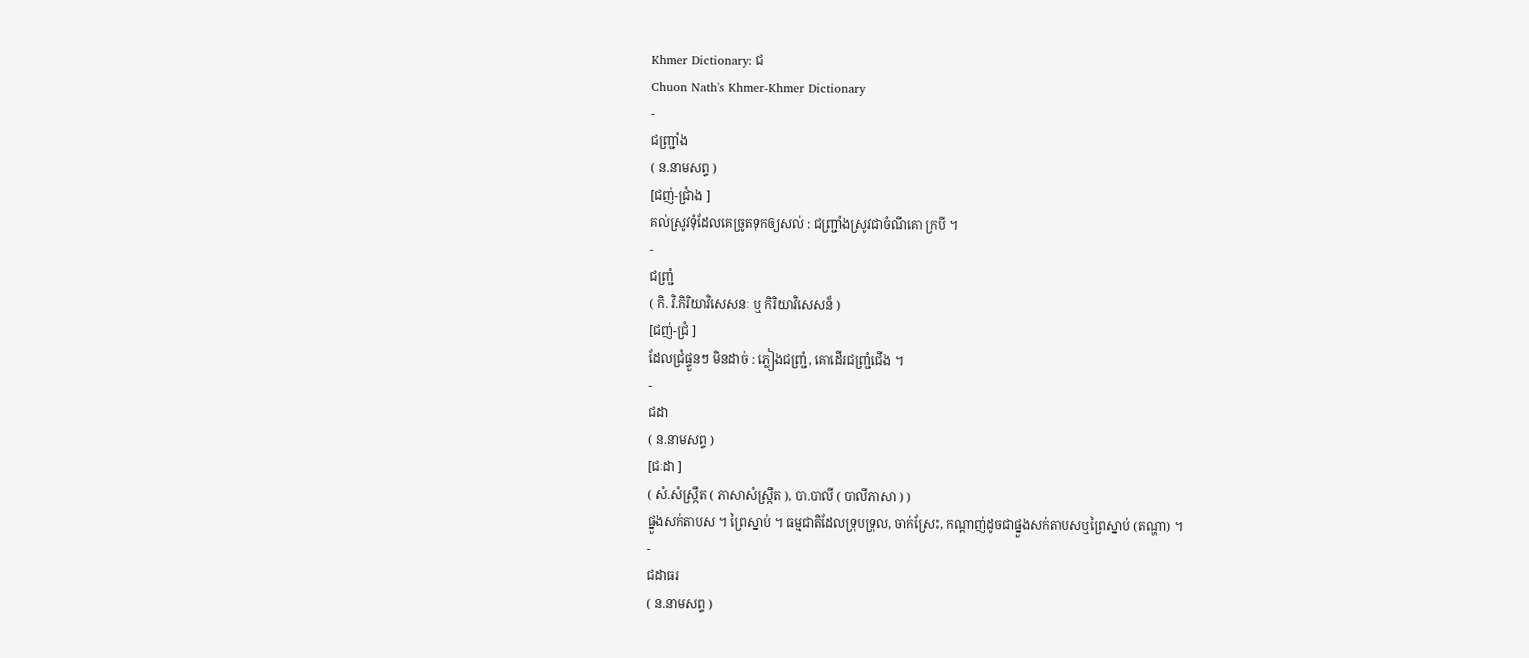Khmer Dictionary: ជ
Chuon Nath's Khmer-Khmer Dictionary
-
ជញ្រ្ជាំង
( ន.នាមសព្ទ )
[ជញ់-ជ្រាំង ]
គល់ស្រូវទុំដែលគេច្រូតទុកឲ្យសល់ : ជញ្រ្ជាំងស្រូវជាចំណីគោ ក្របី ។
-
ជញ្រ្ជំ
( កិ. វិ.កិរិយាវិសេសនៈ ឬ កិរិយាវិសេសន៏ )
[ជញ់-ជ្រំ ]
ដែលជ្រំផ្ទួនៗ មិនដាច់ : ភ្លៀងជញ្រ្ជំ, គោដើរជញ្រ្ជំជើង ។
-
ជដា
( ន.នាមសព្ទ )
[ជៈដា ]
( សំ.សំស្រ្កឹត ( ភាសាសំស្រ្កឹត ), បា.បាលី ( បាលីភាសា ) )
ផ្នួងសក់តាបស ។ ព្រៃស្នាប់ ។ ធម្មជាតិដែលទ្រុបទ្រុល, ចាក់ស្រែះ, កណ្ដាញ់ដូចជាផ្នួងសក់តាបសឬព្រៃស្នាប់ (តណ្ហា) ។
-
ជដាធរ
( ន.នាមសព្ទ )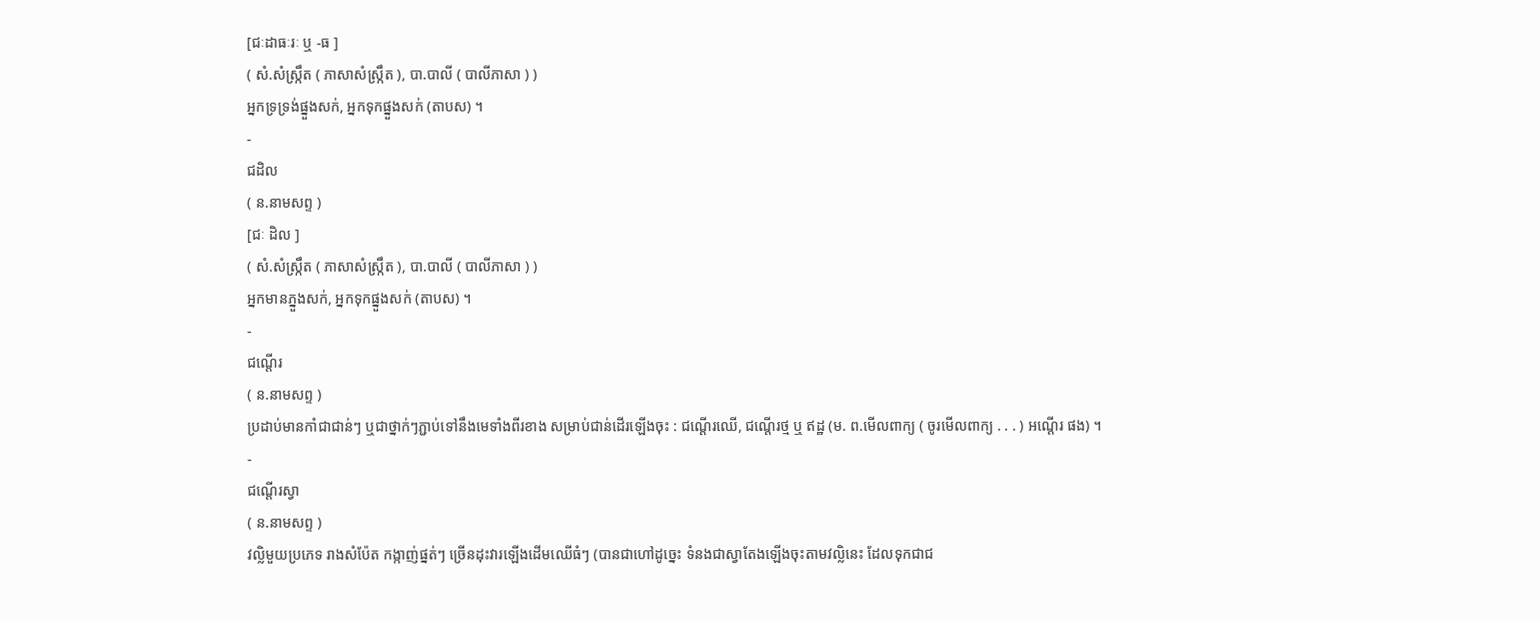[ជៈដាធៈរៈ ឬ -ធ ]
( សំ.សំស្រ្កឹត ( ភាសាសំស្រ្កឹត ), បា.បាលី ( បាលីភាសា ) )
អ្នកទ្រទ្រង់ផ្នួងសក់, អ្នកទុកផ្នួងសក់ (តាបស) ។
-
ជដិល
( ន.នាមសព្ទ )
[ជៈ ដិល ]
( សំ.សំស្រ្កឹត ( ភាសាសំស្រ្កឹត ), បា.បាលី ( បាលីភាសា ) )
អ្នកមានភ្នួងសក់, អ្នកទុកផ្នួងសក់ (តាបស) ។
-
ជណ្ដើរ
( ន.នាមសព្ទ )
ប្រដាប់មានកាំជាជាន់ៗ ឬជាថ្នាក់ៗភ្ជាប់ទៅនឹងមេទាំងពីរខាង សម្រាប់ជាន់ដើរឡើងចុះ : ជណ្ដើរឈើ, ជណ្ដើរថ្ម ឬ ឥដ្ឋ (ម. ព.មើលពាក្យ ( ចូរមើលពាក្យ . . . ) អណ្ដើរ ផង) ។
-
ជណ្ដើរស្វា
( ន.នាមសព្ទ )
វល្លិមួយប្រភេទ រាងសំប៉ែត កង្កាញ់ផ្នត់ៗ ច្រើនដុះវារឡើងដើមឈើធំៗ (បានជាហៅដូច្នេះ ទំនងជាស្វាតែងឡើងចុះតាមវល្លិនេះ ដែលទុកជាជ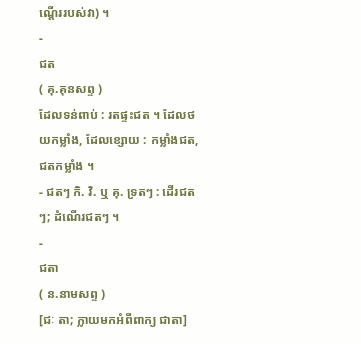ណ្ដើររបស់វា) ។
-
ជត
( គុ.គុនសព្ទ )
ដែលទន់ពាប់ : រតផ្ទះជត ។ ដែលថយកម្លាំង, ដែលខ្សោយ : កម្លាំងជត, ជតកម្លាំង ។
- ជតៗ កិ. វិ. ឬ គុ. ទ្រតៗ : ដើរជតៗ; ដំណើរជតៗ ។
-
ជតា
( ន.នាមសព្ទ )
[ជៈ តា; ក្លាយមកអំពីពាក្យ ជាតា]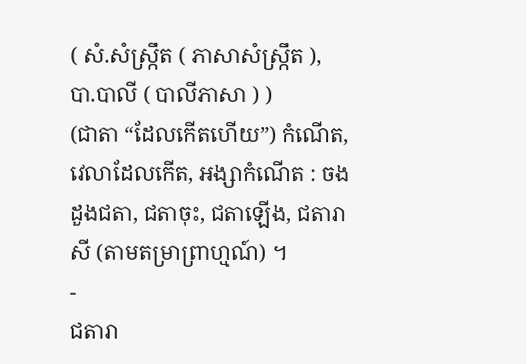( សំ.សំស្រ្កឹត ( ភាសាសំស្រ្កឹត ), បា.បាលី ( បាលីភាសា ) )
(ជាតា “ដែលកើតហើយ”) កំណើត, វេលាដែលកើត, អង្សាកំណើត : ចងដួងជតា, ជតាចុះ, ជតាឡើង, ជតារាសី (តាមតម្រាព្រាហ្មណ៍) ។
-
ជតារា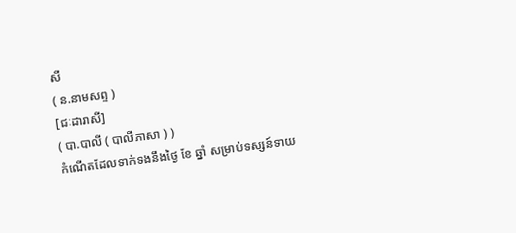សី
( ន.នាមសព្ទ )
[ជៈដារាសី]
( បា.បាលី ( បាលីភាសា ) )
កំណើតដែលទាក់ទងនឹងថ្ងៃ ខែ ឆ្នាំ សម្រាប់ទស្សន៍ទាយ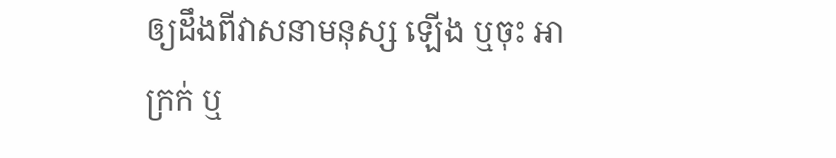ឲ្យដឹងពីវាសនាមនុស្ស ឡើង ឬចុះ អាក្រក់ ឬ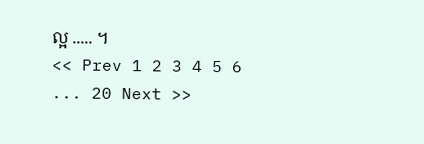ល្អ ..... ។
<< Prev 1 2 3 4 5 6 ... 20 Next >>